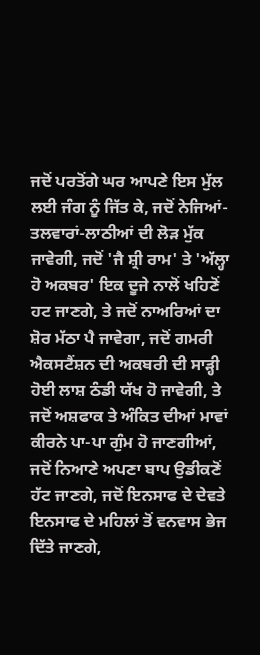ਜਦੋਂ ਪਰਤੋਂਗੇ ਘਰ ਆਪਣੇ ਇਸ ਮੁੱਲ ਲਈ ਜੰਗ ਨੂੰ ਜਿੱਤ ਕੇ, ਜਦੋਂ ਨੇਜਿਆਂ-ਤਲਵਾਰਾਂ-ਲਾਠੀਆਂ ਦੀ ਲੋੜ ਮੁੱਕ ਜਾਵੇਗੀ, ਜਦੋਂ 'ਜੈ ਸ਼੍ਰੀ ਰਾਮ' ਤੇ 'ਅੱਲ੍ਹਾ ਹੋ ਅਕਬਰ' ਇਕ ਦੂਜੇ ਨਾਲੋਂ ਖਹਿਣੋਂ ਹਟ ਜਾਣਗੇ, ਤੇ ਜਦੋਂ ਨਾਅਰਿਆਂ ਦਾ ਸ਼ੋਰ ਮੱਠਾ ਪੈ ਜਾਵੇਗਾ, ਜਦੋਂ ਗਮਰੀ ਐਕਸਟੈਂਸ਼ਨ ਦੀ ਅਕਬਰੀ ਦੀ ਸਾੜ੍ਹੀ ਹੋਈ ਲਾਸ਼ ਠੰਡੀ ਯੱਖ ਹੋ ਜਾਵੇਗੀ, ਤੇ ਜਦੋਂ ਅਸ਼ਫਾਕ ਤੇ ਅੰਕਿਤ ਦੀਆਂ ਮਾਵਾਂ ਕੀਰਨੇ ਪਾ-ਪਾ ਗੁੰਮ ਹੋ ਜਾਣਗੀਆਂ, ਜਦੋਂ ਨਿਆਣੇ ਅਪਣਾ ਬਾਪ ਉਡੀਕਣੋਂ ਹੱਟ ਜਾਣਗੇ, ਜਦੋਂ ਇਨਸਾਫ ਦੇ ਦੇਵਤੇ ਇਨਸਾਫ ਦੇ ਮਹਿਲਾਂ ਤੋਂ ਵਨਵਾਸ ਭੇਜ ਦਿੱਤੇ ਜਾਣਗੇ,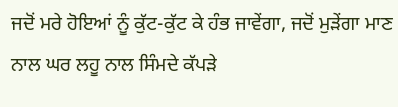ਜਦੋਂ ਮਰੇ ਹੋਇਆਂ ਨੂੰ ਕੁੱਟ-ਕੁੱਟ ਕੇ ਹੰਭ ਜਾਵੇਂਗਾ, ਜਦੋਂ ਮੁੜੇਂਗਾ ਮਾਣ ਨਾਲ ਘਰ ਲਹੂ ਨਾਲ ਸਿੰਮਦੇ ਕੱਪੜੇ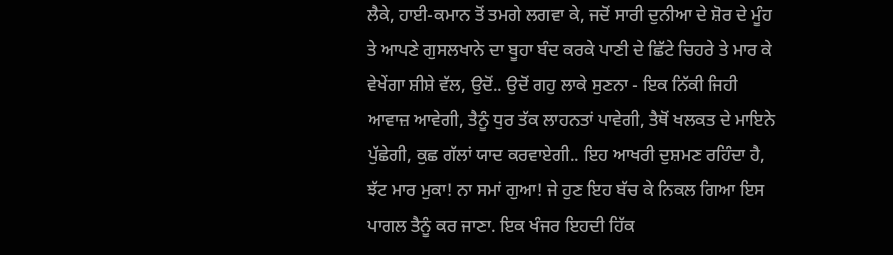ਲੈਕੇ, ਹਾਈ-ਕਮਾਨ ਤੋਂ ਤਮਗੇ ਲਗਵਾ ਕੇ, ਜਦੋਂ ਸਾਰੀ ਦੁਨੀਆ ਦੇ ਸ਼ੋਰ ਦੇ ਮੂੰਹ ਤੇ ਆਪਣੇ ਗੁਸਲਖਾਨੇ ਦਾ ਬੂਹਾ ਬੰਦ ਕਰਕੇ ਪਾਣੀ ਦੇ ਛਿੱਟੇ ਚਿਹਰੇ ਤੇ ਮਾਰ ਕੇ ਵੇਖੇਂਗਾ ਸ਼ੀਸ਼ੇ ਵੱਲ, ਉਦੋਂ.. ਉਦੋਂ ਗਹੁ ਲਾਕੇ ਸੁਣਨਾ - ਇਕ ਨਿੱਕੀ ਜਿਹੀ ਆਵਾਜ਼ ਆਵੇਗੀ, ਤੈਨੂੰ ਧੁਰ ਤੱਕ ਲਾਹਨਤਾਂ ਪਾਵੇਗੀ, ਤੈਥੋਂ ਖਲਕਤ ਦੇ ਮਾਇਨੇ ਪੁੱਛੇਗੀ, ਕੁਛ ਗੱਲਾਂ ਯਾਦ ਕਰਵਾਏਗੀ.. ਇਹ ਆਖਰੀ ਦੁਸ਼ਮਣ ਰਹਿੰਦਾ ਹੈ, ਝੱਟ ਮਾਰ ਮੁਕਾ! ਨਾ ਸਮਾਂ ਗੁਆ! ਜੇ ਹੁਣ ਇਹ ਬੱਚ ਕੇ ਨਿਕਲ ਗਿਆ ਇਸ ਪਾਗਲ ਤੈਨੂੰ ਕਰ ਜਾਣਾ. ਇਕ ਖੰਜਰ ਇਹਦੀ ਹਿੱਕ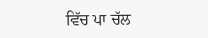ਵਿੱਚ ਪਾ ਚੱਲ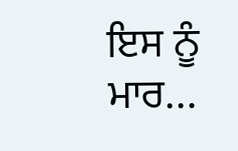ਇਸ ਨੂੰ ਮਾਰ...